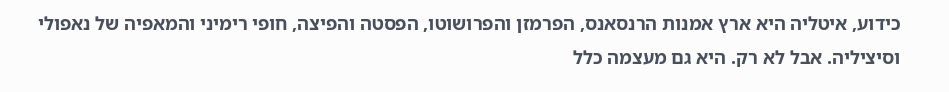כידוע, איטליה היא ארץ אמנות הרנסאנס, הפרמזן והפרושוטו, הפסטה והפיצה, חופי רימיני והמאפיה של נאפולי וסיציליה. אבל לא רק. היא גם מעצמה כלל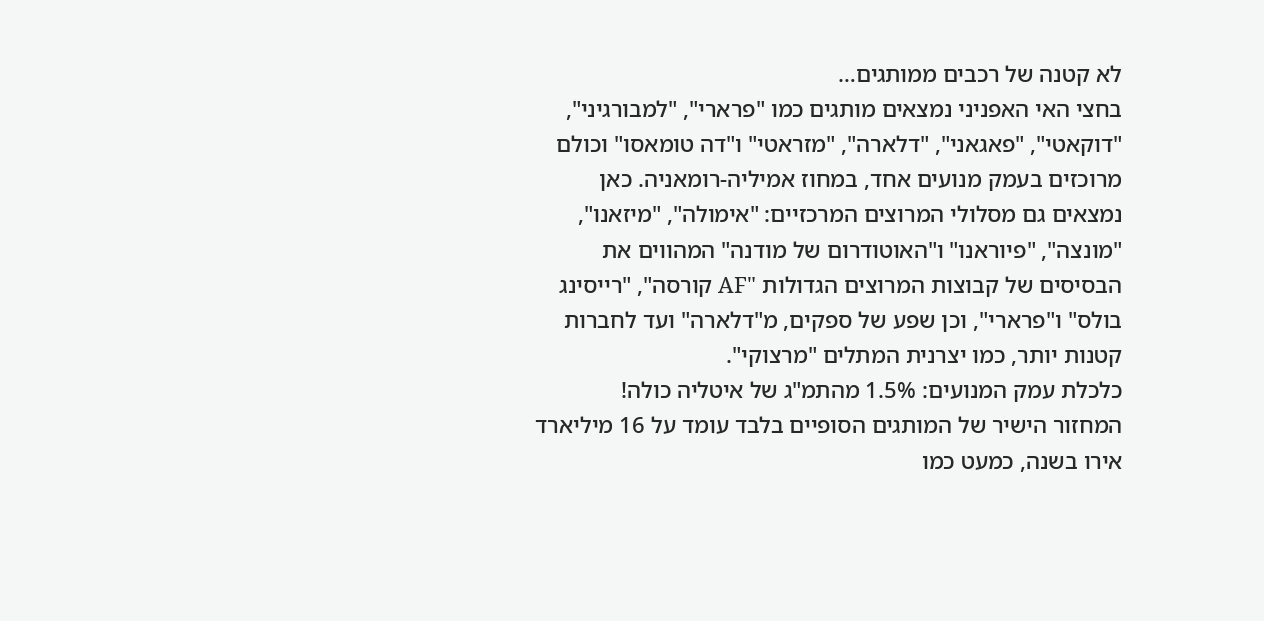לא קטנה של רכבים ממותגים…
בחצי האי האפניני נמצאים מותגים כמו "פרארי", "למבורגיני", "דוקאטי", "פאגאני", "דלארה", "מזראטי" ו"דה טומאסו" וכולם מרוכזים בעמק מנועים אחד, במחוז אמיליה-רומאניה. כאן נמצאים גם מסלולי המרוצים המרכזיים: "אימולה", "מיזאנו", "מונצה", "פיוראנו" ו"האוטודרום של מודנה" המהווים את הבסיסים של קבוצות המרוצים הגדולות "AF קורסה", "רייסינג בולס" ו"פרארי", וכן שפע של ספקים, מ"דלארה" ועד לחברות קטנות יותר, כמו יצרנית המתלים "מרצוקי".
כלכלת עמק המנועים: 1.5% מהתמ"ג של איטליה כולה!
המחזור הישיר של המותגים הסופיים בלבד עומד על 16 מיליארד אירו בשנה, כמעט כמו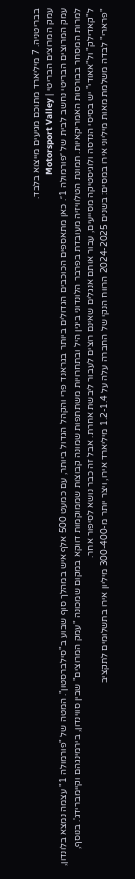בבריטניה. 7 מיליארד מתוכם מגיעים מייצוא בלבד.
עמק המרוצים הבריטי | Motorsport Valley
עמק המרוצים הבריטי נחשב לבית של ״פורמולה 1״. כאן מתאספים הכוכבים הגדולים ביותר בגראנד פרי והקהל הגדול ביותר, עם כמעט 500 אלף איש במהלך סוף שבוע ב"סילברסטון". המטה של "פורמולה 1" עצמה נמצא בלונדון, למרות המסחר בבורסות האמריקאיות. תמונת הטלוויזיה מעובדת בפרבר הלונדוני ביגין היל ובתחרויות משתתפות שמונה קבוצות שממוקמות דווקא במקום שמכונה "עמק המרוצים" שבין סווינדון, בירמינגהם וקיימברידג'. בנוסף, ל"קאדילק" ול"אאודי" יש בסיסי הנדסה ולוגיסטיקה מסייעים, עבור אותם אנגלים שאינם רוצים לעבור ליבשת אחרת. אבל זה כבר נושא לסיפור אחר.
"פרארי" לבדה משלמת מאות מיליוני אירו במסים: בשנים 2024-2025 הרווח הנקי של החברה עלה על 1.2-1.4 מיליארד אירו, ויצר יותר מ-300-400 מיליון אירו בתשלומים לתקציב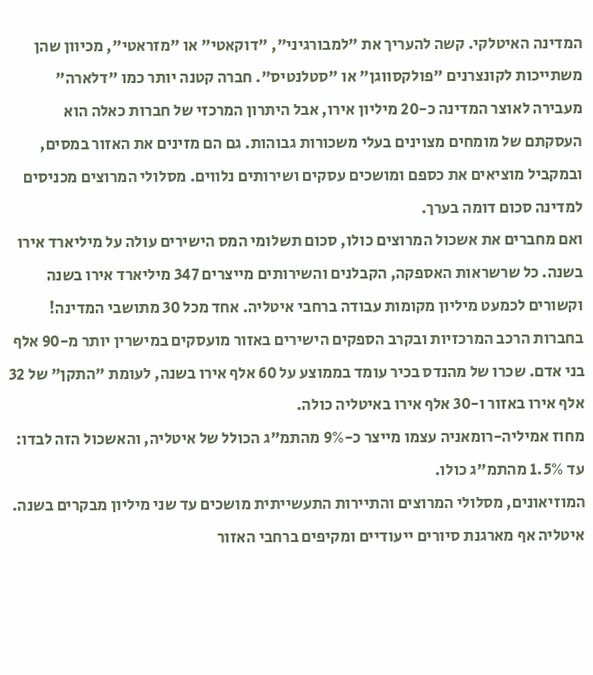המדינה האיטלקי. קשה להעריך את "למבורגיני", "דוקאטי" או "מזראטי", מכיוון שהן משתייכות לקונצרנים "פולקסווגן" או "סטלנטיס". חברה קטנה יותר כמו "דלארה" מעבירה לאוצר המדינה כ-20 מיליון אירו, אבל היתרון המרכזי של חברות כאלה הוא העסקתם של מומחים מצוינים בעלי משכורות גבוהות. גם הם מזינים את האזור במסים, ובמקביל מוציאים את כספם ומושכים עסקים ושירותים נלווים. מסלולי המרוצים מכניסים למדינה סכום דומה בערך.
ואם מחברים את אשכול המרוצים כולו, סכום תשלומי המס הישירים עולה על מיליארד אירו בשנה. כל שרשראות האספקה, הקבלנים והשירותים מייצרים 347 מיליארד אירו בשנה וקשורים לכמעט מיליון מקומות עבודה ברחבי איטליה. אחד מכל 30 מתושבי המדינה! בחברות הרכב המרכזיות ובקרב הספקים הישירים באזור מועסקים במישרין יותר מ-90 אלף בני אדם. שכרו של מהנדס בכיר עומד בממוצע על 60 אלף אירו בשנה, לעומת "התקן" של 32 אלף אירו באזור ו-30 אלף אירו באיטליה כולה.
מחוז אמיליה-רומאניה עצמו מייצר כ-9% מהתמ"ג הכולל של איטליה, והאשכול הזה לבדו: עד 1.5% מהתמ"ג כולו.
המוזיאונים, מסלולי המרוצים והתיירות התעשייתית מושכים עד שני מיליון מבקרים בשנה. איטליה אף מארגנת סיורים ייעודיים ומקיפים ברחבי האזור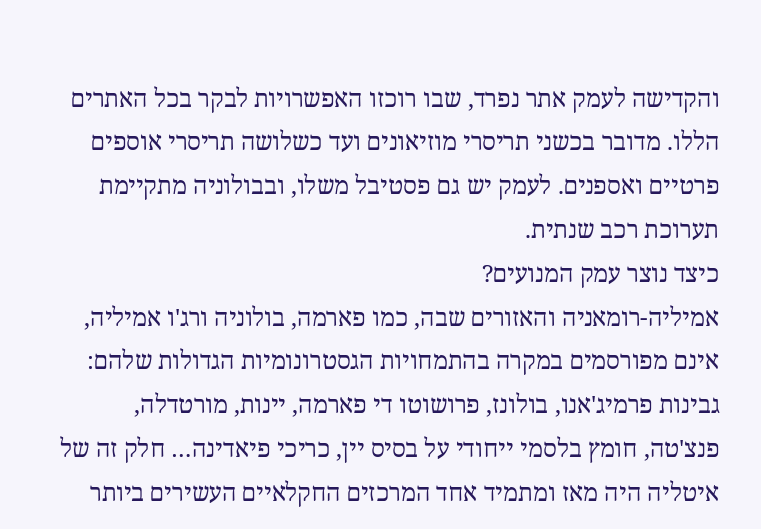והקדישה לעמק אתר נפרד, שבו רוכזו האפשרויות לבקר בכל האתרים הללו. מדובר בכשני תריסרי מוזיאונים ועד כשלושה תריסרי אוספים פרטיים ואספנים. לעמק יש גם פסטיבל משלו, ובבולוניה מתקיימת תערוכת רכב שנתית.
כיצד נוצר עמק המנועים?
אמיליה-רומאניה והאזורים שבה, כמו פארמה, בולוניה ורג'ו אמיליה, אינם מפורסמים במקרה בהתמחויות הגסטרונומיות הגדולות שלהם: גבינות פרמיג'אנו, בולונז, פרושוטו די פארמה, יינות, מורטדלה, פנצ'טה, חומץ בלסמי ייחודי על בסיס יין, כריכי פיאדינה… חלק זה של איטליה היה מאז ומתמיד אחד המרכזים החקלאיים העשירים ביותר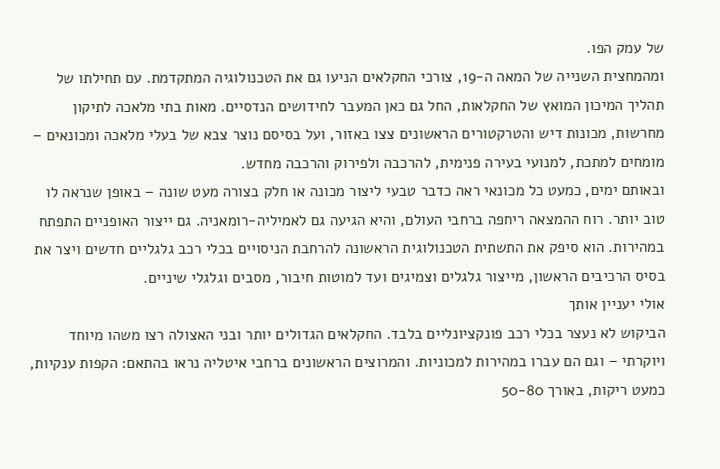של עמק הפו.
ומהמחצית השנייה של המאה ה-19, צורכי החקלאים הניעו גם את הטכנולוגיה המתקדמת. עם תחילתו של תהליך המיכון המואץ של החקלאות, החל גם כאן המעבר לחידושים הנדסיים. מאות בתי מלאכה לתיקון מחרשות, מכונות דיש והטרקטורים הראשונים צצו באזור, ועל בסיסם נוצר צבא של בעלי מלאכה ומכונאים – מומחים למתכת, למנועי בעירה פנימית, להרכבה ולפירוק והרכבה מחדש.
ובאותם ימים, כמעט כל מכונאי ראה כדבר טבעי ליצור מכונה או חלק בצורה מעט שונה – באופן שנראה לו טוב יותר. רוח ההמצאה ריחפה ברחבי העולם, והיא הגיעה גם לאמיליה-רומאניה. גם ייצור האופניים התפתח במהירות. הוא סיפק את התשתית הטכנולוגית הראשונה להרחבת הניסויים בכלי רכב גלגליים חדשים ויצר את בסיס הרכיבים הראשון, מייצור גלגלים וצמיגים ועד למוטות חיבור, מסבים וגלגלי שיניים.
אולי יעניין אותך
הביקוש לא נעצר בכלי רכב פונקציונליים בלבד. החקלאים הגדולים יותר ובני האצולה רצו משהו מיוחד ויוקרתי – וגם הם עברו במהירות למכוניות. והמרוצים הראשונים ברחבי איטליה נראו בהתאם: הקפות ענקיות, כמעט ריקות, באורך 50-80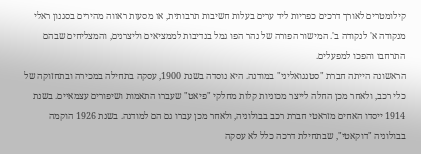קילומטרים לאורך דרכים כפריות ליד ערים בעלות חשיבות תרבותית, או מסעות ראווה מהירים בסגנון ראלי מנקודה א' לנקודה ב'. המישור הפורה של נהר הפו גמל בנדיבות לממציאים וליצרנים, והמצליחים שבהם התרחבו והפכו למפעלים.
הראשונה הייתה חברת "סטנגואליני" במודנה. היא נוסדה בשנת 1900, עסקה בתחילה במכירה ובתחזוקה של כלי רכב, ולאחר מכן החלה לייצר מכוניות קלות מחלקי "פיאט" שעברו התאמות ושיפורים עצמאיים. בשנת 1914 ייסדו האחים מזראטי חברת רכב בבולוניה, ולאחר מכן עברו גם הם למודנה. בשנת 1926 הוקמה בבולוניה "דוקאטי", שבתחילת דרכה כלל לא עסקה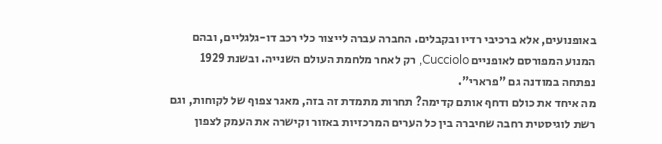באופנועים, אלא ברכיבי רדיו ובקבלים. החברה עברה לייצור כלי רכב דו-גלגליים, ובהם המנוע המפורסם לאופניים Cucciolo, רק לאחר מלחמת העולם השנייה. ובשנת 1929 נפתחה במודנה גם "פרארי".
מה איחד את כולם ודחף אותם קדימה? תחרות מתמדת זה בזה, מאגר צפוף של לקוחות, וגם רשת לוגיסטית רחבה שחיברה בין כל הערים המרכזיות באזור וקישרה את העמק לצפון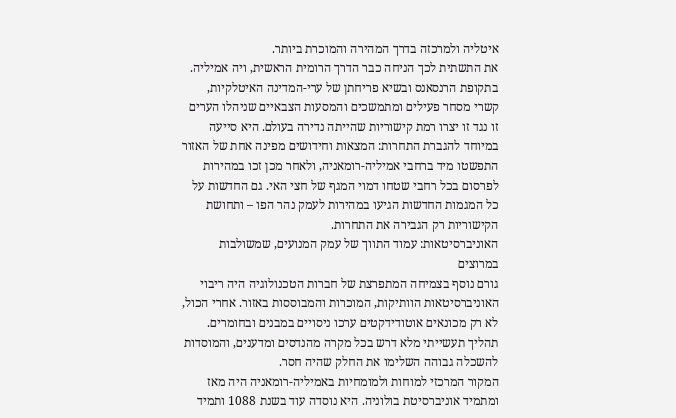איטליה ולמרכזה בדרך המהירה והמוכרת ביותר.
את התשתית לכך הניחה כבר הדרך הרומית הראשית, ויה אמיליה. בתקופת הרנסאנס ובשיא פריחתן של ערי-המדינה האיטלקיות, קשרי מסחר פעילים ומתמשכים והמסעות הצבאיים שניהלו הערים זו נגד זו יצרו רמת קישוריות שהייתה נדירה בעולם. היא סייעה במיוחד להגברת התחרות: המצאות וחידושים מפינה אחת של האזור התפשטו מיד ברחבי אמיליה-רומאניה, ולאחר מכן זכו במהירות לפרסום בכל רחבי שטחו דמוי המגף של חצי האי. גם החדשות על כל המגמות החדשות הגיעו במהירות לעמק נהר הפו – ותחושת הקישוריות רק הגבירה את התחרות.
האוניברסיטאות: עמוד התווך של עמק המנועים, שמשולבות במרוצים
גורם נוסף בצמיחה המתפרצת של חברות הטכנולוגיה היה ריבוי האוניברסיטאות הוותיקות, המוכרות והמבוססות באזור. אחרי הכול, לא רק מכונאים אוטודידקטים ערכו ניסויים במבנים ובחומרים. תהליך תעשייתי מלא דרש בכל מקרה מהנדסים ומדענים, והמוסדות להשכלה גבוהה השלימו את החלק שהיה חסר.
המקור המרכזי למוחות ולמומחיות באמיליה-רומאניה היה מאז ומתמיד אוניברסיטת בולוניה. היא נוסדה עוד בשנת 1088 ותמיד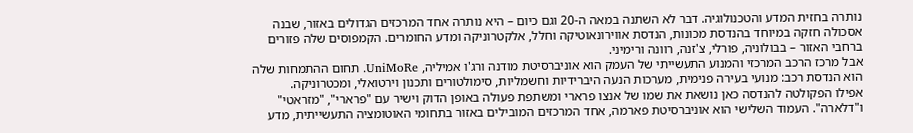נותרה בחזית המדע והטכנולוגיה. דבר לא השתנה במאה ה-20 וגם כיום – היא נותרה אחד המרכזים הגדולים באזור, שבנה אסכולה חזקה במיוחד בהנדסת מכונות, הנדסת אווירונאוטיקה וחלל, אלקטרוניקה ומדע החומרים. הקמפוסים שלה פזורים ברחבי האזור – בבולוניה, פורלי, צ'זנה, רוונה ורימיני.
אבל מרכז הרכב המרכזי והמנוע התעשייתי של העמק הוא אוניברסיטת מודנה ורג'ו אמיליה, UniMoRe. תחום ההתמחות שלה הוא הנדסת רכב: מנועי בעירה פנימית, מערכות הנעה היברידיות וחשמליות, סימולטורים ותכנון וירטואלי, ומכטרוניקה.
אפילו הפקולטה להנדסה כאן נושאת את שמו של אנצו פרארי ומשתפת פעולה באופן הדוק וישיר עם "פרארי", "מזראטי" ו"דלארה". העמוד השלישי הוא אוניברסיטת פארמה, אחד המרכזים המובילים באזור בתחומי האוטומציה התעשייתית, מדע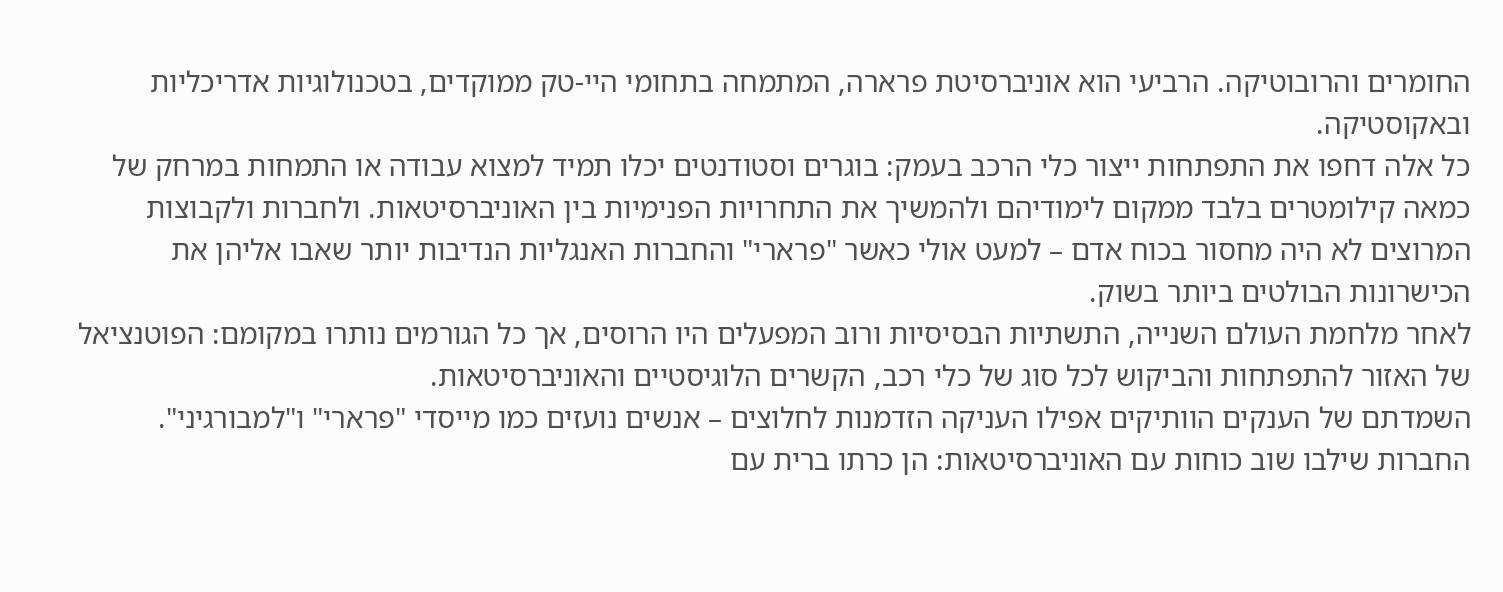החומרים והרובוטיקה. הרביעי הוא אוניברסיטת פרארה, המתמחה בתחומי היי-טק ממוקדים, בטכנולוגיות אדריכליות ובאקוסטיקה.
כל אלה דחפו את התפתחות ייצור כלי הרכב בעמק: בוגרים וסטודנטים יכלו תמיד למצוא עבודה או התמחות במרחק של כמאה קילומטרים בלבד ממקום לימודיהם ולהמשיך את התחרויות הפנימיות בין האוניברסיטאות. ולחברות ולקבוצות המרוצים לא היה מחסור בכוח אדם – למעט אולי כאשר "פרארי" והחברות האנגליות הנדיבות יותר שאבו אליהן את הכישרונות הבולטים ביותר בשוק.
לאחר מלחמת העולם השנייה, התשתיות הבסיסיות ורוב המפעלים היו הרוסים, אך כל הגורמים נותרו במקומם: הפוטנציאל של האזור להתפתחות והביקוש לכל סוג של כלי רכב, הקשרים הלוגיסטיים והאוניברסיטאות.
השמדתם של הענקים הוותיקים אפילו העניקה הזדמנות לחלוצים – אנשים נועזים כמו מייסדי "פרארי" ו"למבורגיני". החברות שילבו שוב כוחות עם האוניברסיטאות: הן כרתו ברית עם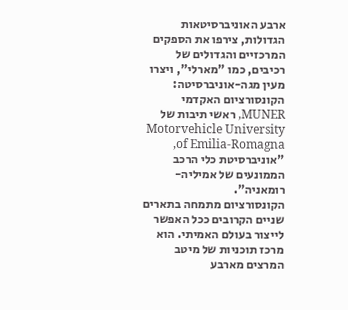ארבע האוניברסיטאות הגדולות, צירפו את הספקים המרכזיים והגדולים של רכיבים, כמו "מארלי", ויצרו מעין מגה-אוניברסיטה: הקונסורציום האקדמי MUNER, ראשי תיבות של Motorvehicle University of Emilia-Romagna, "אוניברסיטת כלי הרכב הממונעים של אמיליה-רומאניה".
הקונסורציום מתמחה בתארים שניים הקרובים ככל האפשר לייצור בעולם האמיתי. הוא מרכז תוכניות של מיטב המרצים מארבע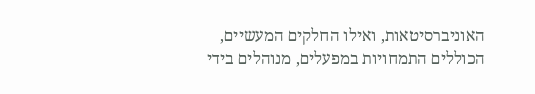האוניברסיטאות, ואילו החלקים המעשיים, הכוללים התמחויות במפעלים, מנוהלים בידי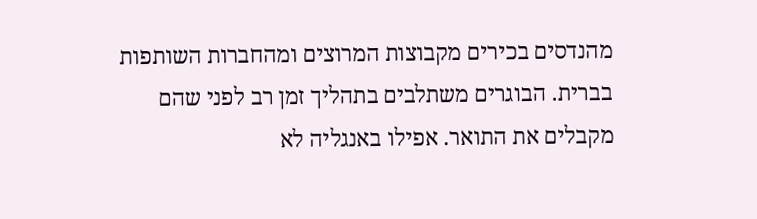מהנדסים בכירים מקבוצות המרוצים ומהחברות השותפות בברית. הבוגרים משתלבים בתהליך זמן רב לפני שהם מקבלים את התואר. אפילו באנגליה לא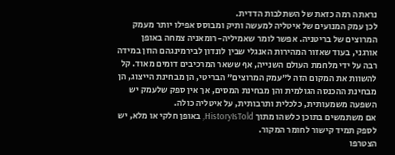נראתה רמה כזאת של השתלבות הדדית.
לכן עמק המנועים של איטליה למעשה ותיק ומבוסס אפילו יותר מעמק המרוצים של בריטניה. אפשר לומר שאמיליה-רומאניה צמחה באופן אורגני, בעוד שאזור המהירות האנגלי שבין לונדון לבירמינגהם הוזן במידה רבה על ידי מלחמת העולם השנייה, אף ששאר המרכיבים דומים מאוד. קל להשוות את המקום הזה ל"עמק המרוצים" הבריטי, הן מבחינת הייצוג, הן מבחינת ההכנסה הגולמית והן מבחינת המסים, אך אין ספק שלעמק יש השפעה משמעותית, כלכלית ותרבותית, על איטליה כולה.
אם משתמשים בתוכן כלשהו מתוך HistoryIsTold, באופן חלקי או מלא, יש לספק תמיד קישור לחומר המקור.
הצטרפו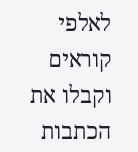לאלפי קוראים וקבלו את הכתבות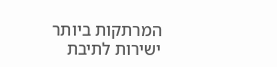המרתקות ביותר ישירות לתיבת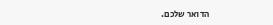הדואר שלכם.